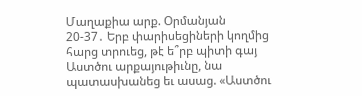Մաղաքիա արք. Օրմանյան
20-37․ Երբ փարիսեցիների կողմից հարց տրուեց, թէ ե՞րբ պիտի գայ Աստծու արքայութիւնը, նա պատասխանեց եւ ասաց. «Աստծու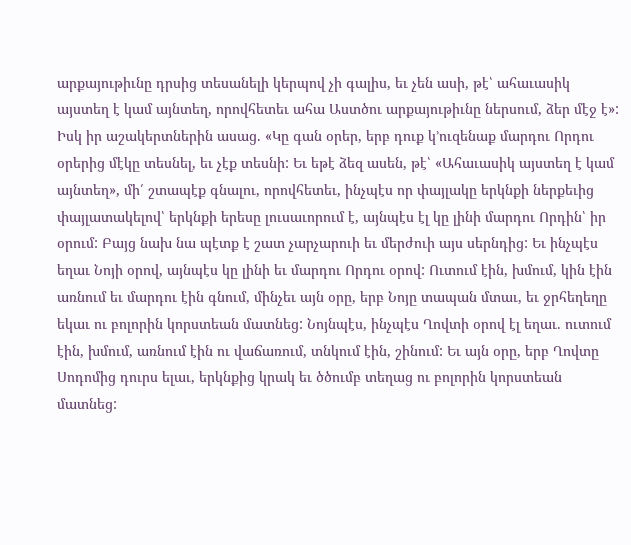արքայութիւնը դրսից տեսանելի կերպով չի գալիս, եւ չեն ասի, թէ՝ ահաւասիկ այստեղ է կամ այնտեղ, որովհետեւ ահա Աստծու արքայութիւնը ներսում, ձեր մէջ է»: Իսկ իր աշակերտներին ասաց. «Կը գան օրեր, երբ դուք կ՚ուզենաք մարդու Որդու օրերից մէկը տեսնել, եւ չէք տեսնի: Եւ եթէ ձեզ ասեն, թէ՝ «Ահաւասիկ այստեղ է կամ այնտեղ», մի՛ շտապէք գնալու, որովհետեւ, ինչպէս որ փայլակը երկնքի ներքեւից փայլատակելով՝ երկնքի երեսը լուսաւորում է, այնպէս էլ կը լինի մարդու Որդին՝ իր օրում: Բայց նախ նա պէտք է շատ չարչարուի եւ մերժուի այս սերնդից: Եւ ինչպէս եղաւ Նոյի օրով, այնպէս կը լինի եւ մարդու Որդու օրով: Ուտում էին, խմում, կին էին առնում եւ մարդու էին գնում, մինչեւ այն օրը, երբ Նոյը տապան մտաւ, եւ ջրհեղեղը եկաւ ու բոլորին կորստեան մատնեց: Նոյնպէս, ինչպէս Ղովտի օրով էլ եղաւ. ուտում էին, խմում, առնում էին ու վաճառում, տնկում էին, շինում: Եւ այն օրը, երբ Ղովտը Սոդոմից դուրս ելաւ, երկնքից կրակ եւ ծծումբ տեղաց ու բոլորին կորստեան մատնեց: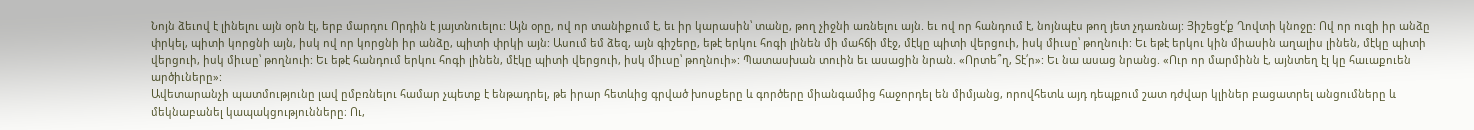Նոյն ձեւով է լինելու այն օրն էլ, երբ մարդու Որդին է յայտնուելու: Այն օրը, ով որ տանիքում է, եւ իր կարասին՝ տանը, թող չիջնի առնելու այն. եւ ով որ հանդում է, նոյնպէս թող յետ չդառնայ: Յիշեցէ՛ք Ղովտի կնոջը: Ով որ ուզի իր անձը փրկել, պիտի կորցնի այն, իսկ ով որ կորցնի իր անձը, պիտի փրկի այն: Ասում եմ ձեզ, այն գիշերը, եթէ երկու հոգի լինեն մի մահճի մէջ, մէկը պիտի վերցուի, իսկ միւսը՝ թողնուի: Եւ եթէ երկու կին միասին աղալիս լինեն, մէկը պիտի վերցուի, իսկ միւսը՝ թողնուի: Եւ եթէ հանդում երկու հոգի լինեն, մէկը պիտի վերցուի, իսկ միւսը՝ թողնուի»: Պատասխան տուին եւ ասացին նրան. «Որտե՞ղ, Տէ՛ր»: Եւ նա ասաց նրանց. «Ուր որ մարմինն է, այնտեղ էլ կը հաւաքուեն արծիւները»:
Ավետարանչի պատմությունը լավ ըմբռնելու համար չպետք է ենթադրել, թե իրար հետևից գրված խոսքերը և գործերը միանգամից հաջորդել են միմյանց, որովհետև այդ դեպքում շատ դժվար կլիներ բացատրել անցումները և մեկնաբանել կապակցությունները։ Ու,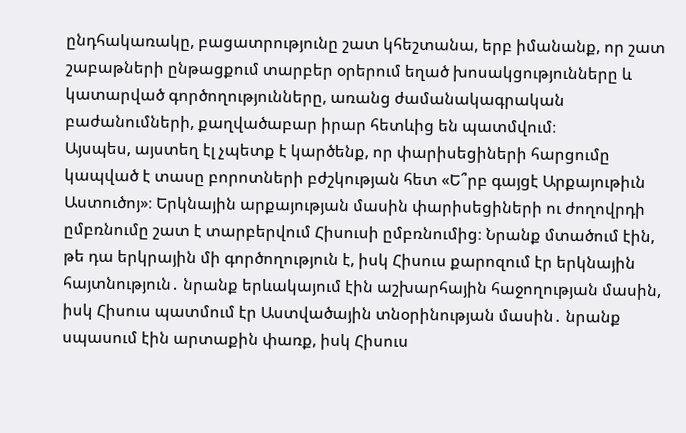ընդհակառակը, բացատրությունը շատ կհեշտանա, երբ իմանանք, որ շատ շաբաթների ընթացքում տարբեր օրերում եղած խոսակցությունները և կատարված գործողությունները, առանց ժամանակագրական բաժանումների, քաղվածաբար իրար հետևից են պատմվում։
Այսպես, այստեղ էլ չպետք է կարծենք, որ փարիսեցիների հարցումը կապված է տասը բորոտների բժշկության հետ «Ե՞րբ գայցէ Արքայութիւն Աստուծոյ»։ Երկնային արքայության մասին փարիսեցիների ու ժողովրդի ըմբռնումը շատ է տարբերվում Հիսուսի ըմբռնումից։ Նրանք մտածում էին, թե դա երկրային մի գործողություն է, իսկ Հիսուս քարոզում էր երկնային հայտնություն․ նրանք երևակայում էին աշխարհային հաջողության մասին, իսկ Հիսուս պատմում էր Աստվածային տնօրինության մասին․ նրանք սպասում էին արտաքին փառք, իսկ Հիսուս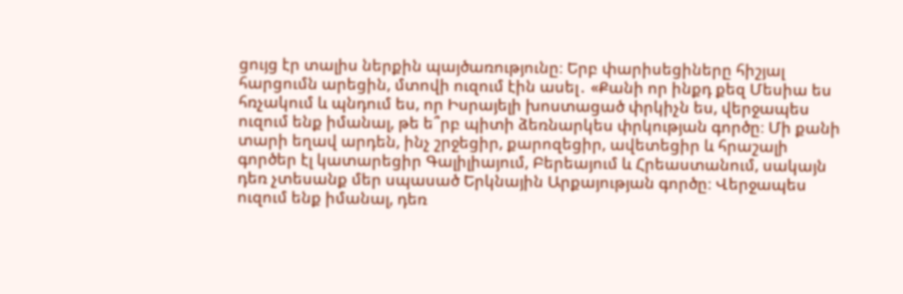ցույց էր տալիս ներքին պայծառությունը։ Երբ փարիսեցիները հիշյալ հարցումն արեցին, մտովի ուզում էին ասել․ «Քանի որ ինքդ քեզ Մեսիա ես հռչակում և պնդում ես, որ Իսրայելի խոստացած փրկիչն ես, վերջապես ուզում ենք իմանալ, թե ե՞րբ պիտի ձեռնարկես փրկության գործը։ Մի քանի տարի եղավ արդեն, ինչ շրջեցիր, քարոզեցիր, ավետեցիր և հրաշալի գործեր էլ կատարեցիր Գալիլիայում, Բերեայում և Հրեաստանում, սակայն դեռ չտեսանք մեր սպասած Երկնային Արքայության գործը։ Վերջապես ուզում ենք իմանալ, դեռ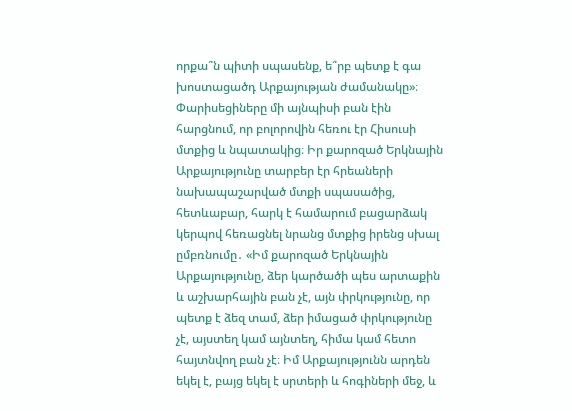որքա՞ն պիտի սպասենք, ե՞րբ պետք է գա խոստացածդ Արքայության ժամանակը»։
Փարիսեցիները մի այնպիսի բան էին հարցնում, որ բոլորովին հեռու էր Հիսուսի մտքից և նպատակից։ Իր քարոզած Երկնային Արքայությունը տարբեր էր հրեաների նախապաշարված մտքի սպասածից, հետևաբար, հարկ է համարում բացարձակ կերպով հեռացնել նրանց մտքից իրենց սխալ ըմբռնումը․ «Իմ քարոզած Երկնային Արքայությունը, ձեր կարծածի պես արտաքին և աշխարհային բան չէ, այն փրկությունը, որ պետք է ձեզ տամ, ձեր իմացած փրկությունը չէ, այստեղ կամ այնտեղ, հիմա կամ հետո հայտնվող բան չէ։ Իմ Արքայությունն արդեն եկել է, բայց եկել է սրտերի և հոգիների մեջ, և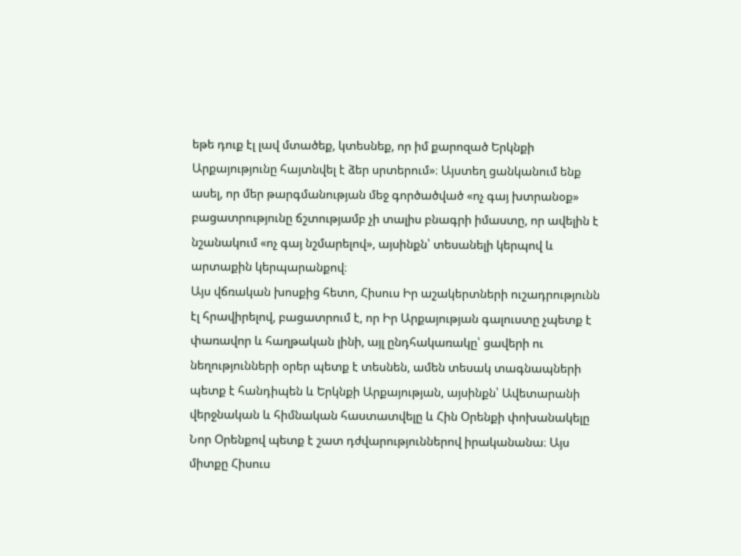եթե դուք էլ լավ մտածեք, կտեսնեք, որ իմ քարոզած Երկնքի Արքայությունը հայտնվել է ձեր սրտերում»։ Այստեղ ցանկանում ենք ասել, որ մեր թարգմանության մեջ գործածված «ոչ գայ խտրանօք» բացատրությունը ճշտությամբ չի տալիս բնագրի իմաստը, որ ավելին է նշանակում «ոչ գայ նշմարելով», այսինքն՝ տեսանելի կերպով և արտաքին կերպարանքով։
Այս վճռական խոսքից հետո, Հիսուս Իր աշակերտների ուշադրությունն էլ հրավիրելով, բացատրում է, որ Իր Արքայության գալուստը չպետք է փառավոր և հաղթական լինի, այլ ընդհակառակը՝ ցավերի ու նեղությունների օրեր պետք է տեսնեն, ամեն տեսակ տագնապների պետք է հանդիպեն և Երկնքի Արքայության, այսինքն՝ Ավետարանի վերջնական և հիմնական հաստատվելը և Հին Օրենքի փոխանակելը Նոր Օրենքով պետք է շատ դժվարություններով իրականանա։ Այս միտքը Հիսուս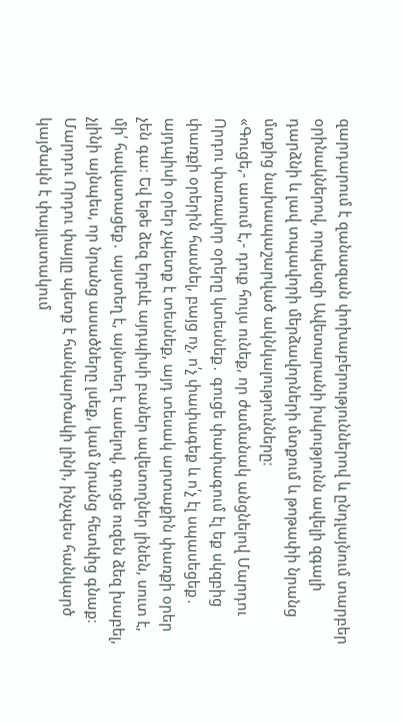զարդարում է զանազան փոխաբերություններով և ընդլայնում տարբեր օրինակներով, որպեսզի Ավետարանի իսկությունն ավելի զգալի դարձնի և լավ տպավորի մերձավորների մտքում և թոթափի նրանց մտքից նախապաշարված ակնկալությունները։
«Գուցե,- ասում է,- դուք հույս ունեք, որ ժամանակ անցնելով Մարդու Որդու փառավոր օրերը կտեսնեք․ գուցե փափագում էլ եք սկզբից փառքի օրերին հասնել, բայց ոչ, ո՛չ փափագեք և ո՛չ էլ սպասեցեք․ այդպիսի օրեր չպետք է տեսնեք, այդ տեսակ արտաքին փառքի օրեր չեն գա։ Եվ եթե ձեզ երբևէ այդպիսի բաներ ավետողներ լինեն, սուտ է, մի՛ հավատացեք․ այստեղ է, այնտեղ է ասելով, գուցե ուզեն ձեզ խաբել, չլինի այնպես, որ նրանց ասածները լսեք, կամ նրանց հետևից գնաք։ Մարդու Որդու փայլը պետք է հանկարծակի լինի, ինչպես հանկարծ կայծակն է փայլատակում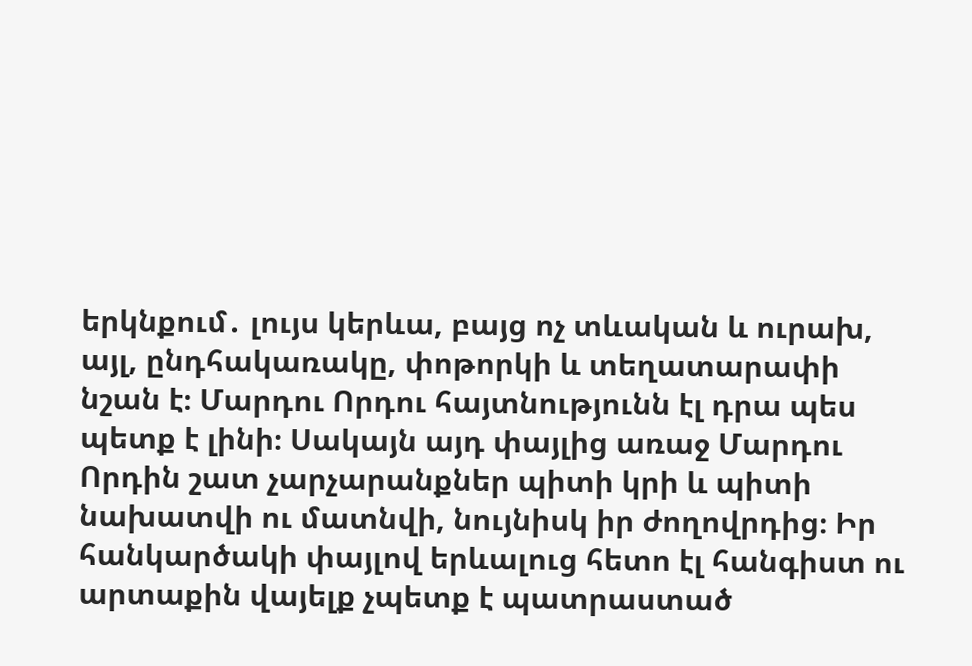երկնքում․ լույս կերևա, բայց ոչ տևական և ուրախ, այլ, ընդհակառակը, փոթորկի և տեղատարափի նշան է։ Մարդու Որդու հայտնությունն էլ դրա պես պետք է լինի։ Սակայն այդ փայլից առաջ Մարդու Որդին շատ չարչարանքներ պիտի կրի և պիտի նախատվի ու մատնվի, նույնիսկ իր ժողովրդից։ Իր հանկարծակի փայլով երևալուց հետո էլ հանգիստ ու արտաքին վայելք չպետք է պատրաստած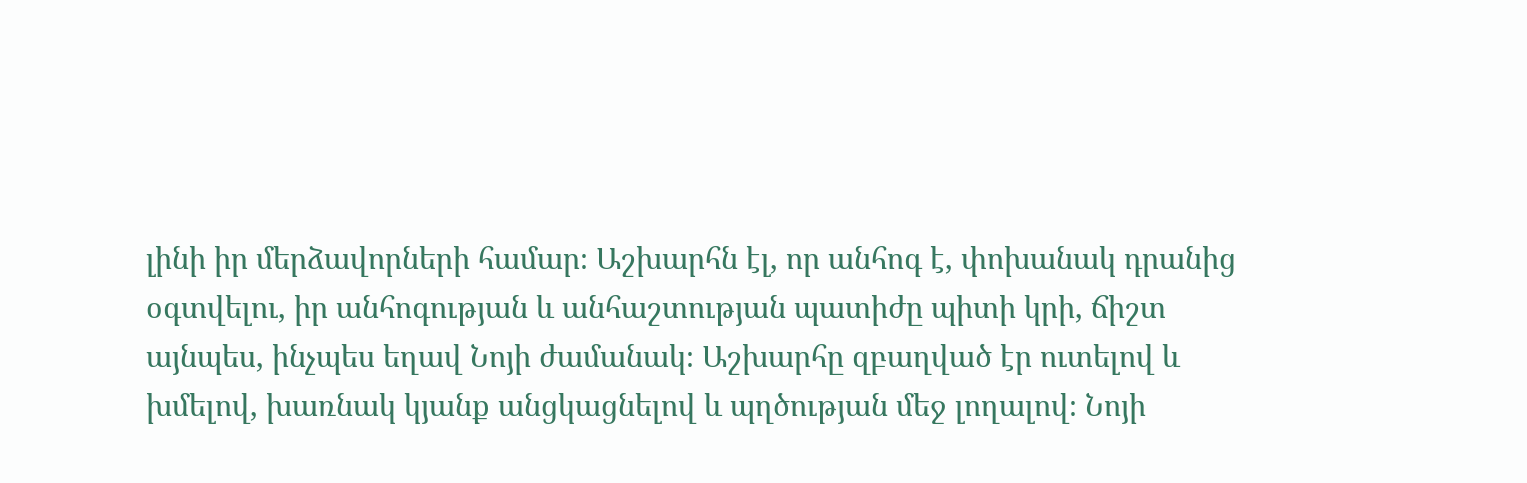լինի իր մերձավորների համար։ Աշխարհն էլ, որ անհոգ է, փոխանակ դրանից օգտվելու, իր անհոգության և անհաշտության պատիժը պիտի կրի, ճիշտ այնպես, ինչպես եղավ Նոյի ժամանակ։ Աշխարհը զբաղված էր ուտելով և խմելով, խառնակ կյանք անցկացնելով և պղծության մեջ լողալով։ Նոյի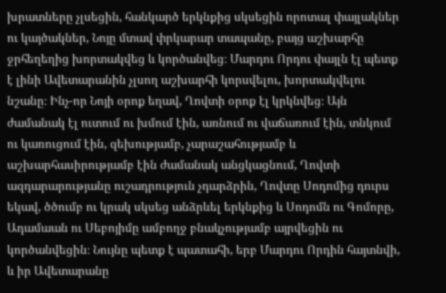խրատները չլսեցին, հանկարծ երկնքից սկսեցին որոտալ փայլակներ ու կայծակներ, Նոյը մտավ փրկարար տապանը, բայց աշխարհը ջրհեղեղից խորտակվեց և կործանվեց։ Մարդու Որդու փայլն էլ պետք է լինի Ավետարանին չլսող աշխարհի կորսվելու, խորտակվելու նշանը։ Ինչ-որ Նոյի օրոք եղավ, Ղովտի օրոք էլ կրկնվեց։ Այն ժամանակ էլ ուտում ու խմում էին, առնում ու վաճառում էին, տնկում ու կառուցում էին, զեխությամբ, չարաշահությամբ և աշխարհասիրությամբ էին ժամանակ անցկացնում, Ղովտի ազդարարությանը ուշադրություն չդարձրին, Ղովտը Սոդոմից դուրս եկավ, ծծումբ ու կրակ սկսեց անձրևել երկնքից և Սոդոմն ու Գոմորը, Ադամաան ու Սեբոյիմը ամբողջ բնակչությամբ այրվեցին ու կործանվեցին։ Նույնը պետք է պատահի, երբ Մարդու Որդին հայտնվի, և իր Ավետարանը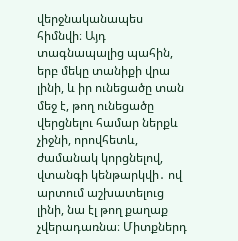վերջնականապես հիմնվի։ Այդ տագնապալից պահին, երբ մեկը տանիքի վրա լինի, և իր ունեցածը տան մեջ է, թող ունեցածը վերցնելու համար ներքև չիջնի, որովհետև, ժամանակ կորցնելով, վտանգի կենթարկվի․ ով արտում աշխատելուց լինի, նա էլ թող քաղաք չվերադառնա։ Միտքներդ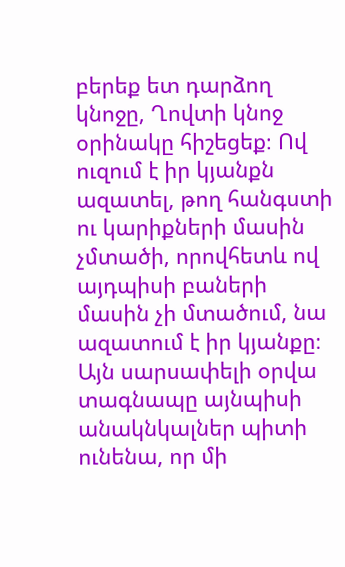բերեք ետ դարձող կնոջը, Ղովտի կնոջ օրինակը հիշեցեք։ Ով ուզում է իր կյանքն ազատել, թող հանգստի ու կարիքների մասին չմտածի, որովհետև ով այդպիսի բաների մասին չի մտածում, նա ազատում է իր կյանքը։ Այն սարսափելի օրվա տագնապը այնպիսի անակնկալներ պիտի ունենա, որ մի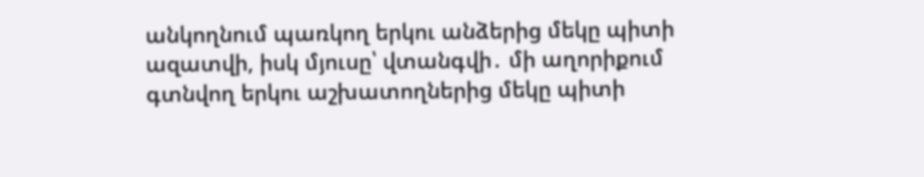անկողնում պառկող երկու անձերից մեկը պիտի ազատվի, իսկ մյուսը՝ վտանգվի․ մի աղորիքում գտնվող երկու աշխատողներից մեկը պիտի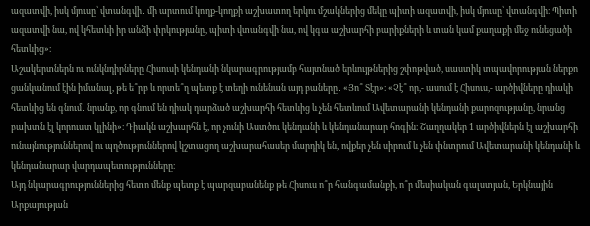ազատվի, իսկ մյուսը՝ վտանգվի․ մի արտում կողք-կողքի աշխատող երկու մշակներից մեկը պիտի ազատվի, իսկ մյուսը՝ վտանգվի։ Պիտի ազատվի նա, ով կհետևի իր անձի փրկությանը, պիտի վտանգվի նա, ով կգա աշխարհի բարիքների և տան կամ քաղաքի մեջ ունեցածի հետևից»։
Աշակերտներն ու ունկնդիրները Հիսուսի կենդանի նկարագրությամբ հայտնած երևույթներից շփոթված, սաստիկ տպավորության ներքո ցանկանում էին իմանալ, թե ե՞րբ և որտե՞ղ պետք է տեղի ունենան այդ բաները․ «Յո՞ Տէր»։ «Չէ՞ որ,- ասում է Հիսուս,- արծիվները դիակի հետևից են գնում․ նրանք, որ գնում են դիակ դարձած աշխարհի հետևից և չեն հետևում Ավետարանի կենդանի քարոզությանը, նրանց բախտն էլ կորուստ կլինի»։ Դիակն աշխարհն է, որ չունի Աստծու կենդանի և կենդանարար հոգին։ Շաղղակեր 1 արծիվներն էլ աշխարհի ունայնություններով ու պղծություններով կշտացող աշխարահասեր մարդիկ են, ովքեր չեն սիրում և չեն փնտրում Ավետարանի կենդանի և կենդանարար վարդապետությունները։
Այդ նկարագրություններից հետո մենք պետք է պարզաբանենք թե Հիսուս ո՞ր հանգամանքի, ո՞ր մեսիական գալստյան, Երկնային Արքայության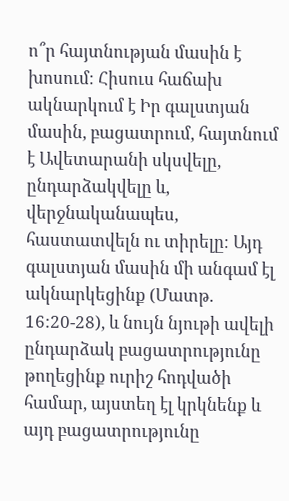ո՞ր հայտնության մասին է խոսում։ Հիսուս հաճախ ակնարկում է Իր գալստյան մասին, բացատրում, հայտնում է Ավետարանի սկսվելը, ընդարձակվելը և, վերջնականապես, հաստատվելն ու տիրելը։ Այդ գալստյան մասին մի անգամ էլ ակնարկեցինք (Մատթ. 16:20-28), և նույն նյութի ավելի ընդարձակ բացատրությունը թողեցինք ուրիշ հոդվածի համար, այստեղ էլ կրկնենք և այդ բացատրությունը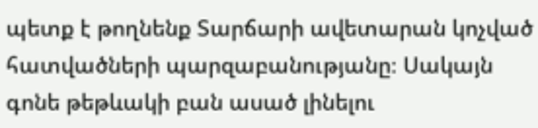պետք է թողնենք Տարճարի ավետարան կոչված հատվածների պարզաբանությանը։ Սակայն գոնե թեթևակի բան ասած լինելու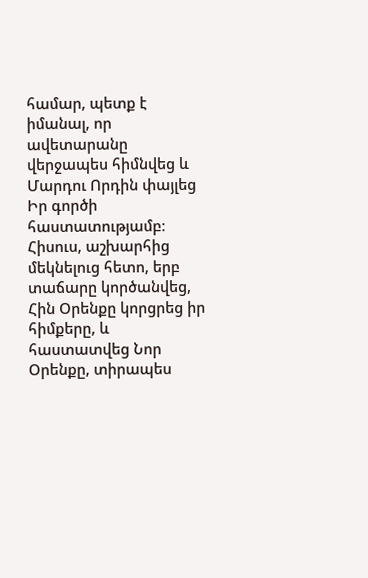համար, պետք է իմանալ, որ ավետարանը վերջապես հիմնվեց և Մարդու Որդին փայլեց Իր գործի հաստատությամբ։ Հիսուս, աշխարհից մեկնելուց հետո, երբ տաճարը կործանվեց, Հին Օրենքը կորցրեց իր հիմքերը, և հաստատվեց Նոր Օրենքը, տիրապես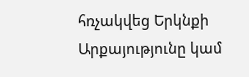հռչակվեց Երկնքի Արքայությունը կամ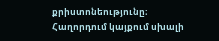քրիստոնեությունը։
Հաղորդում կայքում սխալի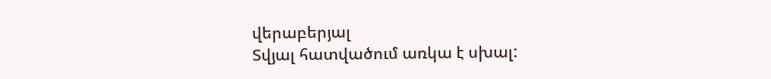վերաբերյալ
Տվյալ հատվածում առկա է սխալ: